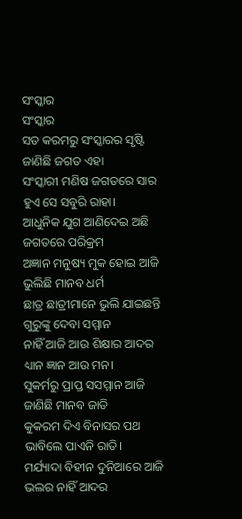ସଂସ୍କାର
ସଂସ୍କାର
ସତ କରମରୁ ସଂସ୍କାରର ସୃଷ୍ଟି
ଜାଣିଛି ଜଗତ ଏହା
ସଂସ୍କାରୀ ମଣିଷ ଜଗତରେ ସାର
ହୁଏ ସେ ସବୁରି ରାହା।
ଆଧୁନିକ ଯୁଗ ଆଣିଦେଇ ଅଛି
ଜଗତରେ ପରିକ୍ରମ
ଅଜ୍ଞାନ ମନୁଷ୍ୟ ମୁକ ହୋଇ ଆଜି
ଭୁଲିଛି ମାନବ ଧର୍ମ
ଛାତ୍ର ଛାତ୍ରୀମାନେ ଭୁଲି ଯାଇଛନ୍ତି
ଗୁରୁଙ୍କୁ ଦେବା ସମ୍ମାନ
ନାହିଁ ଆଜି ଆଉ ଶିକ୍ଷାର ଆଦର
ଧ୍ୟାନ ଜ୍ଞାନ ଆଉ ମନ।
ସୁକର୍ମରୁ ପ୍ରାପ୍ତ ସସମ୍ମାନ ଆଜି
ଜାଣିଛି ମାନବ ଜାତି
କୁକରମ ଦିଏ ବିନାସର ପଥ
ଭାବିଲେ ପାଏନି ରାତି।
ମର୍ଯ୍ୟାଦା ବିହୀନ ଦୁନିଆରେ ଆଜି
ଭଲର ନାହିଁ ଆଦର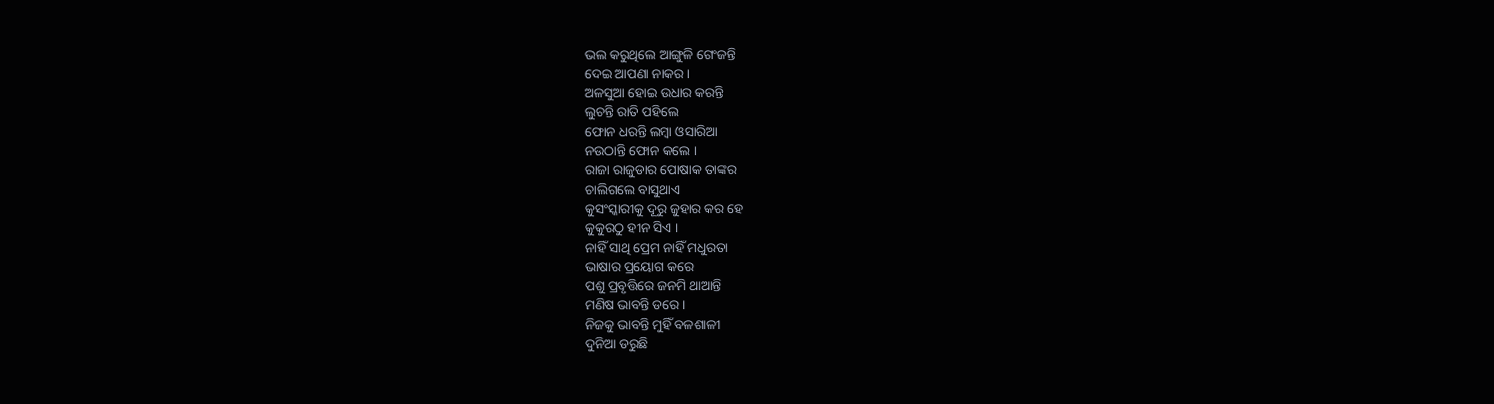ଭଲ କରୁଥିଲେ ଆଙ୍ଗୁଳି ଗେଂଜନ୍ତି
ଦେଇ ଆପଣା ନାକର ।
ଅଳସୁଆ ହୋଇ ଉଧାର କରନ୍ତି
ଲୁଚନ୍ତି ରାତି ପହିଲେ
ଫୋନ ଧରନ୍ତି ଲମ୍ବା ଓସାରିଆ
ନଉଠାନ୍ତି ଫୋନ କଲେ ।
ରାଜା ରାଜୁଡାର ପୋଷାକ ତାଙ୍କର
ଚାଲିଗଲେ ବାସୁଥାଏ
କୁସଂସ୍କାରୀକୁ ଦୂରୁ ଜୁହାର କର ହେ
କୁକୁରଠୁ ହୀନ ସିଏ ।
ନାହିଁ ସାଥି ପ୍ରେମ ନାହିଁ ମଧୁରତା
ଭାଷାର ପ୍ରୟୋଗ କରେ
ପଶୁ ପ୍ରବୃତ୍ତିରେ ଜନମି ଥାଆନ୍ତି
ମଣିଷ ଭାବନ୍ତି ଡରେ ।
ନିଜକୁ ଭାବନ୍ତି ମୁହିଁ ବଳଶାଳୀ
ଦୁନିଆ ଡରୁଛି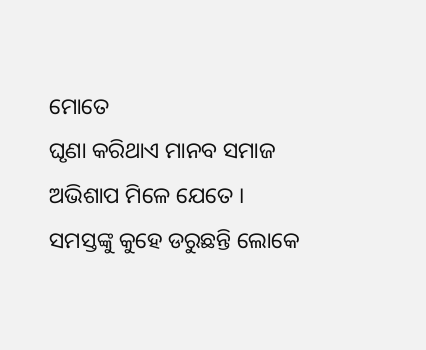ମୋତେ
ଘୃଣା କରିଥାଏ ମାନବ ସମାଜ
ଅଭିଶାପ ମିଳେ ଯେତେ ।
ସମସ୍ତଙ୍କୁ କୁହେ ଡରୁଛନ୍ତି ଲୋକେ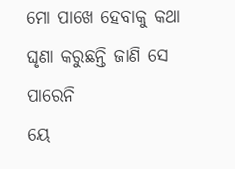ମୋ ପାଖେ ହେବାକୁ କଥା
ଘୃଣା କରୁଛନ୍ତି ଜାଣି ସେ ପାରେନି
ୟେ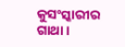କୁସଂସ୍କାରୀର ଗାଥା ।